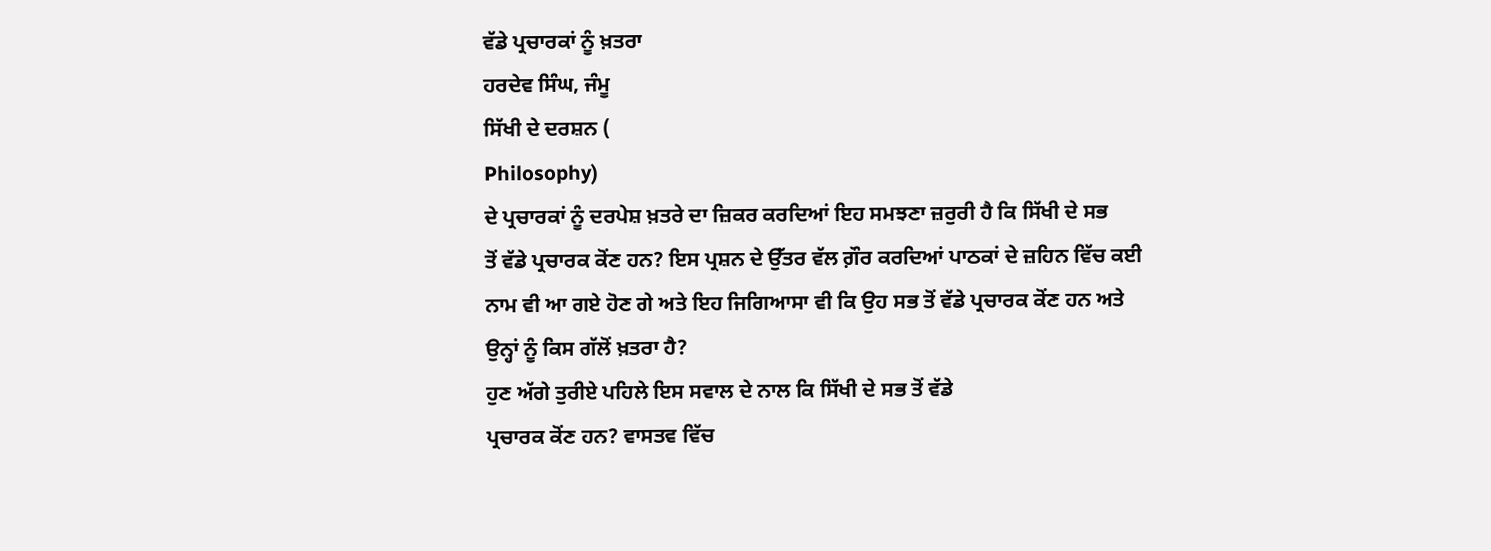ਵੱਡੇ ਪ੍ਰਚਾਰਕਾਂ ਨੂੰ ਖ਼ਤਰਾ
ਹਰਦੇਵ ਸਿੰਘ, ਜੰਮੂ
ਸਿੱਖੀ ਦੇ ਦਰਸ਼ਨ (
Philosophy)
ਦੇ ਪ੍ਰਚਾਰਕਾਂ ਨੂੰ ਦਰਪੇਸ਼ ਖ਼ਤਰੇ ਦਾ ਜ਼ਿਕਰ ਕਰਦਿਆਂ ਇਹ ਸਮਝਣਾ ਜ਼ਰੁਰੀ ਹੈ ਕਿ ਸਿੱਖੀ ਦੇ ਸਭ
ਤੋਂ ਵੱਡੇ ਪ੍ਰਚਾਰਕ ਕੋਂਣ ਹਨ? ਇਸ ਪ੍ਰਸ਼ਨ ਦੇ ਉੱਤਰ ਵੱਲ ਗ਼ੌਰ ਕਰਦਿਆਂ ਪਾਠਕਾਂ ਦੇ ਜ਼ਹਿਨ ਵਿੱਚ ਕਈ
ਨਾਮ ਵੀ ਆ ਗਏ ਹੋਣ ਗੇ ਅਤੇ ਇਹ ਜਿਗਿਆਸਾ ਵੀ ਕਿ ਉਹ ਸਭ ਤੋਂ ਵੱਡੇ ਪ੍ਰਚਾਰਕ ਕੋਂਣ ਹਨ ਅਤੇ
ਉਨ੍ਹਾਂ ਨੂੰ ਕਿਸ ਗੱਲੋਂ ਖ਼ਤਰਾ ਹੈ?
ਹੁਣ ਅੱਗੇ ਤੁਰੀਏ ਪਹਿਲੇ ਇਸ ਸਵਾਲ ਦੇ ਨਾਲ ਕਿ ਸਿੱਖੀ ਦੇ ਸਭ ਤੋਂ ਵੱਡੇ
ਪ੍ਰਚਾਰਕ ਕੋਂਣ ਹਨ? ਵਾਸਤਵ ਵਿੱਚ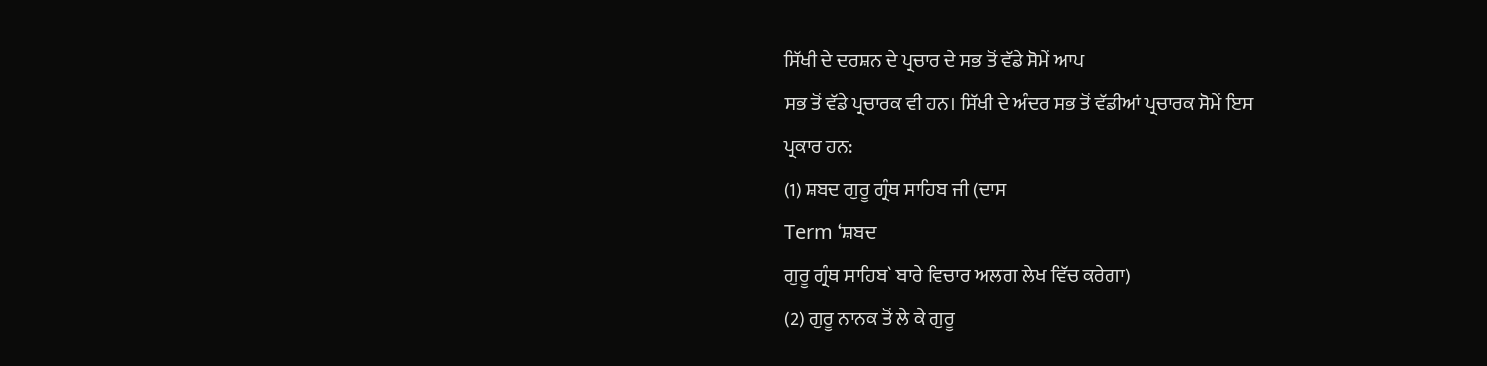ਸਿੱਖੀ ਦੇ ਦਰਸ਼ਨ ਦੇ ਪ੍ਰਚਾਰ ਦੇ ਸਭ ਤੋਂ ਵੱਡੇ ਸੋਮੇਂ ਆਪ
ਸਭ ਤੋਂ ਵੱਡੇ ਪ੍ਰਚਾਰਕ ਵੀ ਹਨ। ਸਿੱਖੀ ਦੇ ਅੰਦਰ ਸਭ ਤੋਂ ਵੱਡੀਆਂ ਪ੍ਰਚਾਰਕ ਸੋਮੇਂ ਇਸ
ਪ੍ਰਕਾਰ ਹਨ:
(1) ਸ਼ਬਦ ਗੁਰੂ ਗ੍ਰੰਥ ਸਾਹਿਬ ਜੀ (ਦਾਸ
Term ‘ਸ਼ਬਦ
ਗੁਰੂ ਗ੍ਰੰਥ ਸਾਹਿਬ` ਬਾਰੇ ਵਿਚਾਰ ਅਲਗ ਲੇਖ ਵਿੱਚ ਕਰੇਗਾ)
(2) ਗੁਰੂ ਨਾਨਕ ਤੋਂ ਲੇ ਕੇ ਗੁਰੂ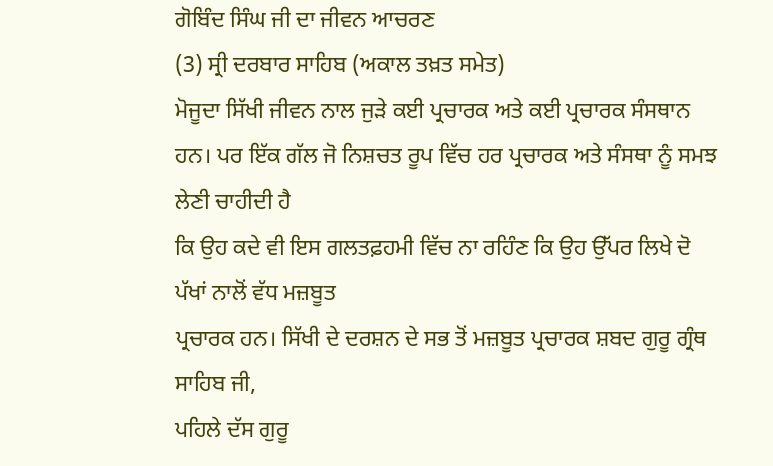ਗੋਬਿੰਦ ਸਿੰਘ ਜੀ ਦਾ ਜੀਵਨ ਆਚਰਣ
(3) ਸ੍ਰੀ ਦਰਬਾਰ ਸਾਹਿਬ (ਅਕਾਲ ਤਖ਼ਤ ਸਮੇਤ)
ਮੋਜੂਦਾ ਸਿੱਖੀ ਜੀਵਨ ਨਾਲ ਜੁੜੇ ਕਈ ਪ੍ਰਚਾਰਕ ਅਤੇ ਕਈ ਪ੍ਰਚਾਰਕ ਸੰਸਥਾਨ
ਹਨ। ਪਰ ਇੱਕ ਗੱਲ ਜੋ ਨਿਸ਼ਚਤ ਰੂਪ ਵਿੱਚ ਹਰ ਪ੍ਰਚਾਰਕ ਅਤੇ ਸੰਸਥਾ ਨੂੰ ਸਮਝ ਲੇਣੀ ਚਾਹੀਦੀ ਹੈ
ਕਿ ਉਹ ਕਦੇ ਵੀ ਇਸ ਗਲਤਫ਼ਹਮੀ ਵਿੱਚ ਨਾ ਰਹਿੰਣ ਕਿ ਉਹ ਉੱਪਰ ਲਿਖੇ ਦੋ ਪੱਖਾਂ ਨਾਲੋਂ ਵੱਧ ਮਜ਼ਬੂਤ
ਪ੍ਰਚਾਰਕ ਹਨ। ਸਿੱਖੀ ਦੇ ਦਰਸ਼ਨ ਦੇ ਸਭ ਤੋਂ ਮਜ਼ਬੂਤ ਪ੍ਰਚਾਰਕ ਸ਼ਬਦ ਗੁਰੂ ਗ੍ਰੰਥ ਸਾਹਿਬ ਜੀ,
ਪਹਿਲੇ ਦੱਸ ਗੁਰੂ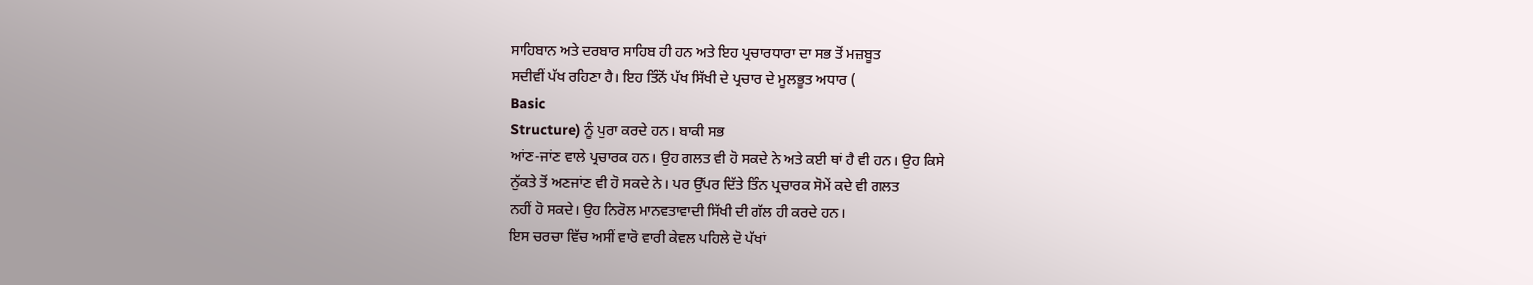ਸਾਹਿਬਾਨ ਅਤੇ ਦਰਬਾਰ ਸਾਹਿਬ ਹੀ ਹਨ ਅਤੇ ਇਹ ਪ੍ਰਚਾਰਧਾਰਾ ਦਾ ਸਭ ਤੋਂ ਮਜ਼ਬੂਤ
ਸਦੀਵੀਂ ਪੱਖ ਰਹਿਣਾ ਹੈ। ਇਹ ਤਿੰਨੋਂ ਪੱਖ ਸਿੱਖੀ ਦੇ ਪ੍ਰਚਾਰ ਦੇ ਮੂਲਭੂਤ ਅਧਾਰ (
Basic
Structure) ਨੂੰ ਪੁਰਾ ਕਰਦੇ ਹਨ। ਬਾਕੀ ਸਭ
ਆਂਣ-ਜਾਂਣ ਵਾਲੇ ਪ੍ਰਚਾਰਕ ਹਨ। ਉਹ ਗਲਤ ਵੀ ਹੋ ਸਕਦੇ ਨੇ ਅਤੇ ਕਈ ਥਾਂ ਹੈ ਵੀ ਹਨ। ਉਹ ਕਿਸੇ
ਨੁੱਕਤੇ ਤੋਂ ਅਣਜਾਂਣ ਵੀ ਹੋ ਸਕਦੇ ਨੇ। ਪਰ ਉੱਪਰ ਦਿੱਤੇ ਤਿੰਨ ਪ੍ਰਚਾਰਕ ਸੋਮੇਂ ਕਦੇ ਵੀ ਗਲਤ
ਨਹੀਂ ਹੋ ਸਕਦੇ। ਉਹ ਨਿਰੋਲ ਮਾਨਵਤਾਵਾਦੀ ਸਿੱਖੀ ਦੀ ਗੱਲ ਹੀ ਕਰਦੇ ਹਨ।
ਇਸ ਚਰਚਾ ਵਿੱਚ ਅਸੀਂ ਵਾਰੋ ਵਾਰੀ ਕੇਵਲ ਪਹਿਲੇ ਦੋ ਪੱਖਾਂ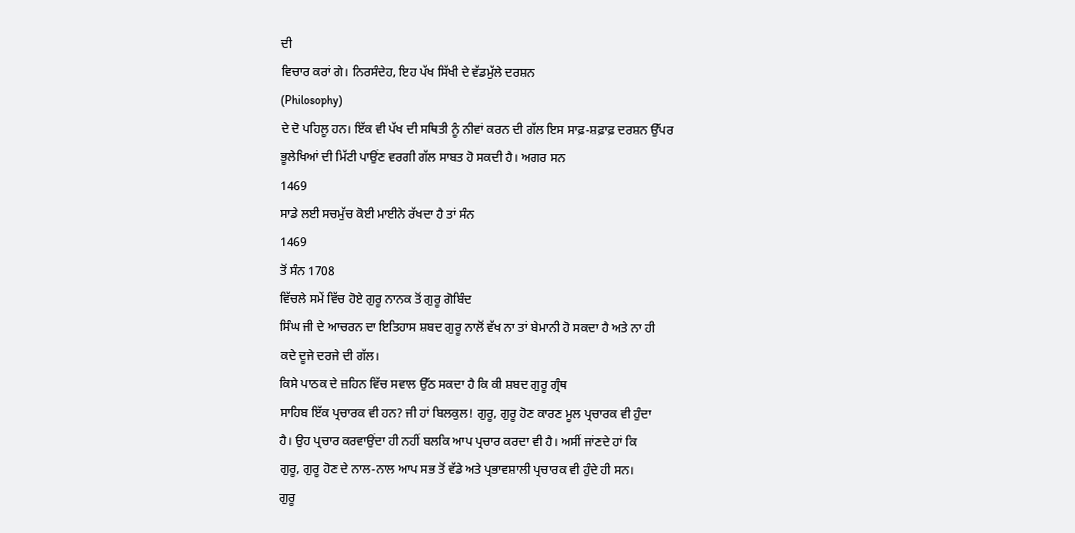ਦੀ
ਵਿਚਾਰ ਕਰਾਂ ਗੇ। ਨਿਰਸੰਦੇਹ, ਇਹ ਪੱਖ ਸਿੱਖੀ ਦੇ ਵੱਡਮੁੱਲੇ ਦਰਸ਼ਨ
(Philosophy)
ਦੇ ਦੋ ਪਹਿਲੂ ਹਨ। ਇੱਕ ਵੀ ਪੱਖ ਦੀ ਸਥਿਤੀ ਨੂੰ ਨੀਵਾਂ ਕਰਨ ਦੀ ਗੱਲ ਇਸ ਸਾਫ਼-ਸ਼ਫ਼ਾਫ਼ ਦਰਸ਼ਨ ਉੱਪਰ
ਭੂਲੇਖਿਆਂ ਦੀ ਮਿੱਟੀ ਪਾਉਂਣ ਵਰਗੀ ਗੱਲ ਸਾਬਤ ਹੋ ਸਕਦੀ ਹੈ। ਅਗਰ ਸਨ
1469
ਸਾਡੇ ਲਈ ਸਚਮੁੱਚ ਕੋਈ ਮਾਈਨੇ ਰੱਖਦਾ ਹੈ ਤਾਂ ਸੰਨ
1469
ਤੋਂ ਸੰਨ 1708
ਵਿੱਚਲੇ ਸਮੇਂ ਵਿੱਚ ਹੋਏ ਗੁਰੂ ਨਾਨਕ ਤੋਂ ਗੁਰੂ ਗੋਬਿੰਦ
ਸਿੰਘ ਜੀ ਦੇ ਆਚਰਨ ਦਾ ਇਤਿਹਾਸ ਸ਼ਬਦ ਗੁਰੂ ਨਾਲੋਂ ਵੱਖ ਨਾ ਤਾਂ ਬੇਮਾਨੀ ਹੋ ਸਕਦਾ ਹੈ ਅਤੇ ਨਾ ਹੀ
ਕਦੇ ਦੂਜੇ ਦਰਜੇ ਦੀ ਗੱਲ।
ਕਿਸੇ ਪਾਠਕ ਦੇ ਜ਼ਹਿਨ ਵਿੱਚ ਸਵਾਲ ਉੱਠ ਸਕਦਾ ਹੈ ਕਿ ਕੀ ਸ਼ਬਦ ਗੁਰੂ ਗ੍ਰੰਥ
ਸਾਹਿਬ ਇੱਕ ਪ੍ਰਚਾਰਕ ਵੀ ਹਨ? ਜੀ ਹਾਂ ਬਿਲਕੁਲ! ਗੁਰੂ, ਗੁਰੂ ਹੋਣ ਕਾਰਣ ਮੂਲ ਪ੍ਰਚਾਰਕ ਵੀ ਹੁੰਦਾ
ਹੈ। ਉਹ ਪ੍ਰਚਾਰ ਕਰਵਾਉਂਦਾ ਹੀ ਨਹੀਂ ਬਲਕਿ ਆਪ ਪ੍ਰਚਾਰ ਕਰਦਾ ਵੀ ਹੈ। ਅਸੀਂ ਜਾਂਣਦੇ ਹਾਂ ਕਿ
ਗੁਰੂ, ਗੁਰੂ ਹੋਣ ਦੇ ਨਾਲ-ਨਾਲ ਆਪ ਸਭ ਤੋਂ ਵੱਡੇ ਅਤੇ ਪ੍ਰਭਾਵਸ਼ਾਲੀ ਪ੍ਰਚਾਰਕ ਵੀ ਹੁੰਦੇ ਹੀ ਸਨ।
ਗੁਰੂ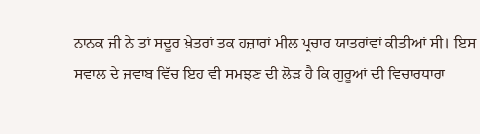ਨਾਨਕ ਜੀ ਨੇ ਤਾਂ ਸਦੂਰ ਖ਼ੇਤਰਾਂ ਤਕ ਹਜ਼ਾਰਾਂ ਮੀਲ ਪ੍ਰਚਾਰ ਯਾਤਰਾਂਵਾਂ ਕੀਤੀਆਂ ਸੀ। ਇਸ
ਸਵਾਲ ਦੇ ਜਵਾਬ ਵਿੱਚ ਇਹ ਵੀ ਸਮਝਣ ਦੀ ਲੋੜ ਹੈ ਕਿ ਗੁਰੂਆਂ ਦੀ ਵਿਚਾਰਧਾਰਾ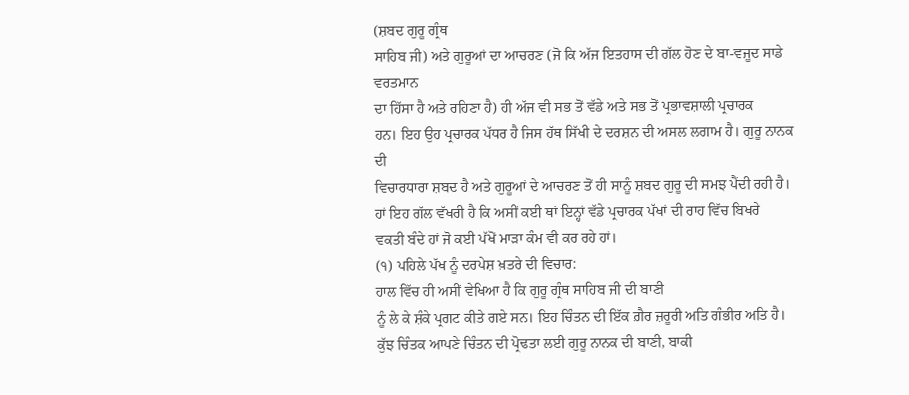(ਸ਼ਬਦ ਗੁਰੂ ਗ੍ਰੰਥ
ਸਾਹਿਬ ਜੀ) ਅਤੇ ਗੁਰੂਆਂ ਦਾ ਆਚਰਣ (ਜੋ ਕਿ ਅੱਜ ਇਤਹਾਸ ਦੀ ਗੱਲ ਹੋਣ ਦੇ ਬਾ-ਵਜੂਦ ਸਾਡੇ ਵਰਤਮਾਨ
ਦਾ ਹਿੱਸਾ ਹੈ ਅਤੇ ਰਹਿਣਾ ਹੈ) ਹੀ ਅੱਜ ਵੀ ਸਭ ਤੋਂ ਵੱਡੇ ਅਤੇ ਸਭ ਤੋਂ ਪ੍ਰਭਾਵਸ਼ਾਲੀ ਪ੍ਰਚਾਰਕ
ਹਨ। ਇਹ ਉਹ ਪ੍ਰਚਾਰਕ ਪੱਧਰ ਹੈ ਜਿਸ ਹੱਥ ਸਿੱਖੀ ਦੇ ਦਰਸ਼ਨ ਦੀ ਅਸਲ ਲਗਾਮ ਹੈ। ਗੁਰੂ ਨਾਨਕ ਦੀ
ਵਿਚਾਰਧਾਰਾ ਸ਼ਬਦ ਹੈ ਅਤੇ ਗੁਰੂਆਂ ਦੇ ਆਚਰਣ ਤੋਂ ਹੀ ਸਾਨੂੰ ਸ਼ਬਦ ਗੁਰੂ ਦੀ ਸਮਝ ਪੈਂਦੀ ਰਹੀ ਹੈ।
ਹਾਂ ਇਹ ਗੱਲ ਵੱਖਰੀ ਹੈ ਕਿ ਅਸੀਂ ਕਈ ਥਾਂ ਇਨ੍ਹਾਂ ਵੱਡੇ ਪ੍ਰਚਾਰਕ ਪੱਖਾਂ ਦੀ ਰਾਹ ਵਿੱਚ ਬਿਖਰੇ
ਵਕਤੀ ਬੰਦੇ ਹਾਂ ਜੋ ਕਈ ਪੱਖੋਂ ਮਾੜਾ ਕੰਮ ਵੀ ਕਰ ਰਹੇ ਹਾਂ।
(੧) ਪਹਿਲੇ ਪੱਖ ਨੂੰ ਦਰਪੇਸ਼ ਖ਼ਤਰੇ ਦੀ ਵਿਚਾਰ:
ਹਾਲ ਵਿੱਚ ਹੀ ਅਸੀਂ ਵੇਖਿਆ ਹੈ ਕਿ ਗੁਰੂ ਗ੍ਰੰਥ ਸਾਹਿਬ ਜੀ ਦੀ ਬਾਣੀ
ਨੂੰ ਲੇ ਕੇ ਸ਼ੰਕੇ ਪ੍ਰਗਟ ਕੀਤੇ ਗਏ ਸਨ। ਇਹ ਚਿੰਤਨ ਦੀ ਇੱਕ ਗ਼ੈਰ ਜ਼ਰੂਰੀ ਅਤਿ ਗੰਭੀਰ ਅਤਿ ਹੈ।
ਕੁੱਝ ਚਿੰਤਕ ਆਪਣੇ ਚਿੰਤਨ ਦੀ ਪ੍ਰੋਢਤਾ ਲਈ ਗੁਰੂ ਨਾਨਕ ਦੀ ਬਾਣੀ, ਬਾਕੀ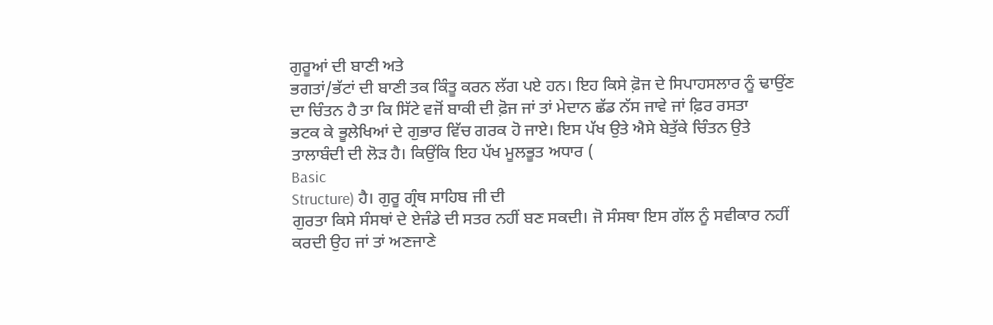ਗੁਰੂਆਂ ਦੀ ਬਾਣੀ ਅਤੇ
ਭਗਤਾਂ/ਭੱਟਾਂ ਦੀ ਬਾਣੀ ਤਕ ਕਿੰਤੂ ਕਰਨ ਲੱਗ ਪਏ ਹਨ। ਇਹ ਕਿਸੇ ਫ਼ੋਜ ਦੇ ਸਿਪਾਹਸਲਾਰ ਨੂੰ ਢਾਉਂਣ
ਦਾ ਚਿੰਤਨ ਹੈ ਤਾ ਕਿ ਸਿੱਟੇ ਵਜੋਂ ਬਾਕੀ ਦੀ ਫ਼ੋਜ ਜਾਂ ਤਾਂ ਮੇਦਾਨ ਛੱਡ ਨੱਸ ਜਾਵੇ ਜਾਂ ਫ਼ਿਰ ਰਸਤਾ
ਭਟਕ ਕੇ ਭੂਲੇਖਿਆਂ ਦੇ ਗੁਭਾਰ ਵਿੱਚ ਗਰਕ ਹੋ ਜਾਏ। ਇਸ ਪੱਖ ਉਤੇ ਐਸੇ ਬੇਤੁੱਕੇ ਚਿੰਤਨ ਉਤੇ
ਤਾਲਾਬੰਦੀ ਦੀ ਲੋੜ ਹੈ। ਕਿਉਂਕਿ ਇਹ ਪੱਖ ਮੂਲਭੂਤ ਅਧਾਰ (
Basic
Structure) ਹੈ। ਗੁਰੂ ਗ੍ਰੰਥ ਸਾਹਿਬ ਜੀ ਦੀ
ਗੁਰਤਾ ਕਿਸੇ ਸੰਸਥਾਂ ਦੇ ਏਜੰਡੇ ਦੀ ਸਤਰ ਨਹੀਂ ਬਣ ਸਕਦੀ। ਜੋ ਸੰਸਥਾ ਇਸ ਗੱਲ ਨੂੰ ਸਵੀਕਾਰ ਨਹੀਂ
ਕਰਦੀ ਉਹ ਜਾਂ ਤਾਂ ਅਣਜਾਣੇ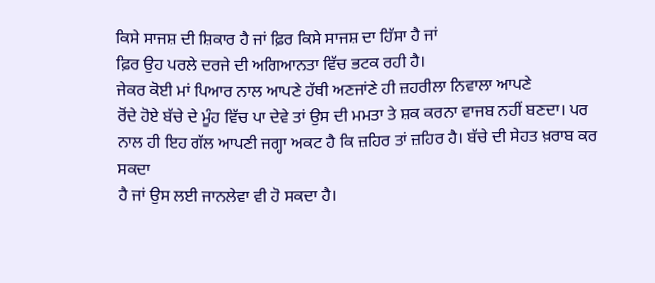ਕਿਸੇ ਸਾਜਸ਼ ਦੀ ਸ਼ਿਕਾਰ ਹੈ ਜਾਂ ਫ਼ਿਰ ਕਿਸੇ ਸਾਜਸ਼ ਦਾ ਹਿੱਸਾ ਹੈ ਜਾਂ
ਫ਼ਿਰ ਉਹ ਪਰਲੇ ਦਰਜੇ ਦੀ ਅਗਿਆਨਤਾ ਵਿੱਚ ਭਟਕ ਰਹੀ ਹੈ।
ਜੇਕਰ ਕੋਈ ਮਾਂ ਪਿਆਰ ਨਾਲ ਆਪਣੇ ਹੱਥੀ ਅਣਜਾਂਣੇ ਹੀ ਜ਼ਹਰੀਲਾ ਨਿਵਾਲਾ ਆਪਣੇ
ਰੋਂਦੇ ਹੋਏ ਬੱਚੇ ਦੇ ਮੂੰਹ ਵਿੱਚ ਪਾ ਦੇਵੇ ਤਾਂ ਉਸ ਦੀ ਮਮਤਾ ਤੇ ਸ਼ਕ ਕਰਨਾ ਵਾਜਬ ਨਹੀਂ ਬਣਦਾ। ਪਰ
ਨਾਲ ਹੀ ਇਹ ਗੱਲ ਆਪਣੀ ਜਗ੍ਹਾ ਅਕਟ ਹੈ ਕਿ ਜ਼ਹਿਰ ਤਾਂ ਜ਼ਹਿਰ ਹੈ। ਬੱਚੇ ਦੀ ਸੇਹਤ ਖ਼ਰਾਬ ਕਰ ਸਕਦਾ
ਹੈ ਜਾਂ ਉਸ ਲਈ ਜਾਨਲੇਵਾ ਵੀ ਹੋ ਸਕਦਾ ਹੈ।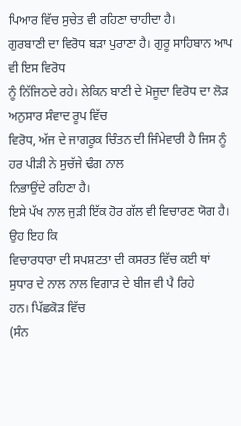ਪਿਆਰ ਵਿੱਚ ਸੁਚੇਤ ਵੀ ਰਹਿਣਾ ਚਾਹੀਦਾ ਹੈ।
ਗੁਰਬਾਣੀ ਦਾ ਵਿਰੋਧ ਬੜਾ ਪੁਰਾਣਾ ਹੈ। ਗੁਰੂ ਸਾਹਿਬਾਨ ਆਪ ਵੀ ਇਸ ਵਿਰੋਧ
ਨੂੰ ਨਿੱਜਿਠਦੇ ਰਹੇ। ਲੇਕਿਨ ਬਾਣੀ ਦੇ ਮੋਜੂਦਾ ਵਿਰੋਧ ਦਾ ਲੋੜ ਅਨੁਸਾਰ ਸੰਵਾਦ ਰੂਪ ਵਿੱਚ
ਵਿਰੋਧ, ਅੱਜ ਦੇ ਜਾਗਰੂਕ ਚਿੰਤਨ ਦੀ ਜਿੰਮੇਵਾਰੀ ਹੈ ਜਿਸ ਨੂੰ ਹਰ ਪੀੜੀ ਨੇ ਸੁਚੱਜੇ ਢੰਗ ਨਾਲ
ਨਿਭਾਉਂਦੇ ਰਹਿਣਾ ਹੈ।
ਇਸੇ ਪੱਖ ਨਾਲ ਜੁੜੀ ਇੱਕ ਹੋਰ ਗੱਲ ਵੀ ਵਿਚਾਰਣ ਯੋਗ ਹੈ। ਉਹ ਇਹ ਕਿ
ਵਿਚਾਰਧਾਰਾ ਦੀ ਸਪਸ਼ਟਤਾ ਦੀ ਕਸਰਤ ਵਿੱਚ ਕਈ ਥਾਂ ਸੁਧਾਰ ਦੇ ਨਾਲ ਨਾਲ ਵਿਗਾੜ ਦੇ ਬੀਜ ਵੀ ਪੈ ਰਿਹੇ
ਹਨ। ਪਿੱਛਕੋੜ ਵਿੱਚ
(ਸੰਨ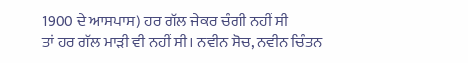1900 ਦੇ ਆਸਪਾਸ) ਹਰ ਗੱਲ ਜੇਕਰ ਚੰਗੀ ਨਹੀਂ ਸੀ
ਤਾਂ ਹਰ ਗੱਲ ਮਾੜੀ ਵੀ ਨਹੀਂ ਸੀ। ਨਵੀਨ ਸੋਚ, ਨਵੀਨ ਚਿੰਤਨ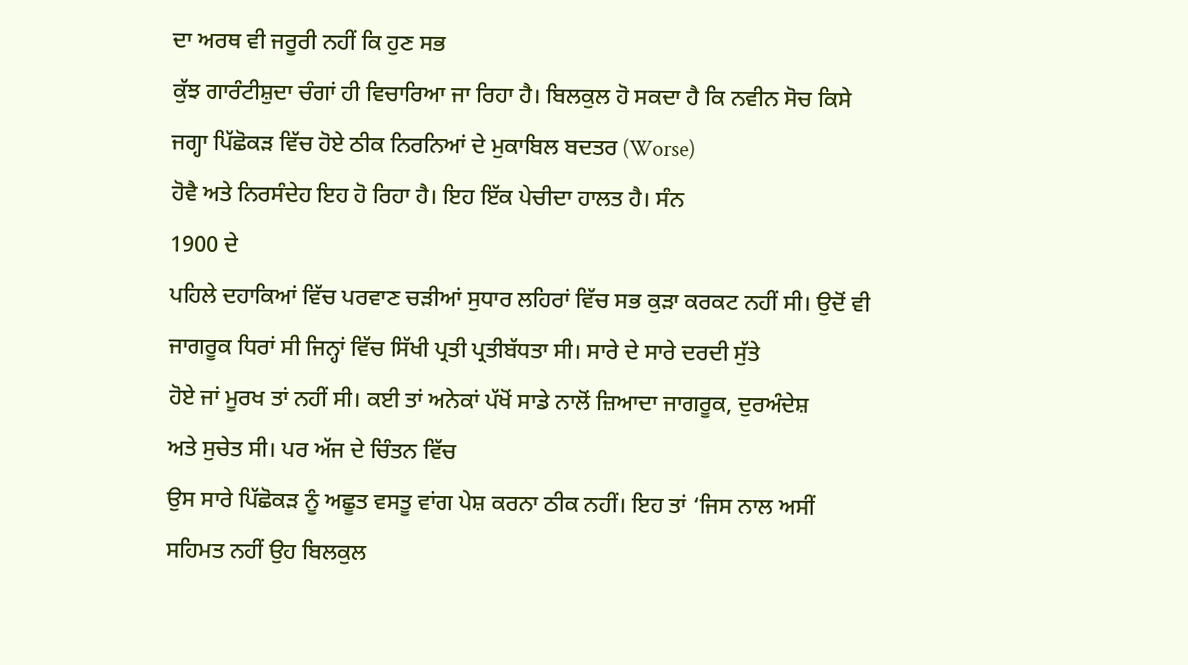ਦਾ ਅਰਥ ਵੀ ਜਰੂਰੀ ਨਹੀਂ ਕਿ ਹੁਣ ਸਭ
ਕੁੱਝ ਗਾਰੰਟੀਸ਼ੁਦਾ ਚੰਗਾਂ ਹੀ ਵਿਚਾਰਿਆ ਜਾ ਰਿਹਾ ਹੈ। ਬਿਲਕੁਲ ਹੋ ਸਕਦਾ ਹੈ ਕਿ ਨਵੀਨ ਸੋਚ ਕਿਸੇ
ਜਗ੍ਹਾ ਪਿੱਛੋਕੜ ਵਿੱਚ ਹੋਏ ਠੀਕ ਨਿਰਨਿਆਂ ਦੇ ਮੁਕਾਬਿਲ ਬਦਤਰ (Worse)
ਹੋਵੈ ਅਤੇ ਨਿਰਸੰਦੇਹ ਇਹ ਹੋ ਰਿਹਾ ਹੈ। ਇਹ ਇੱਕ ਪੇਚੀਦਾ ਹਾਲਤ ਹੈ। ਸੰਨ
1900 ਦੇ
ਪਹਿਲੇ ਦਹਾਕਿਆਂ ਵਿੱਚ ਪਰਵਾਣ ਚੜੀਆਂ ਸੁਧਾਰ ਲਹਿਰਾਂ ਵਿੱਚ ਸਭ ਕੁੜਾ ਕਰਕਟ ਨਹੀਂ ਸੀ। ਉਦੋਂ ਵੀ
ਜਾਗਰੂਕ ਧਿਰਾਂ ਸੀ ਜਿਨ੍ਹਾਂ ਵਿੱਚ ਸਿੱਖੀ ਪ੍ਰਤੀ ਪ੍ਰਤੀਬੱਧਤਾ ਸੀ। ਸਾਰੇ ਦੇ ਸਾਰੇ ਦਰਦੀ ਸੁੱਤੇ
ਹੋਏ ਜਾਂ ਮੂਰਖ ਤਾਂ ਨਹੀਂ ਸੀ। ਕਈ ਤਾਂ ਅਨੇਕਾਂ ਪੱਖੋਂ ਸਾਡੇ ਨਾਲੋਂ ਜ਼ਿਆਦਾ ਜਾਗਰੂਕ, ਦੁਰਅੰਦੇਸ਼
ਅਤੇ ਸੁਚੇਤ ਸੀ। ਪਰ ਅੱਜ ਦੇ ਚਿੰਤਨ ਵਿੱਚ
ਉਸ ਸਾਰੇ ਪਿੱਛੋਕੜ ਨੂੰ ਅਛੂਤ ਵਸਤੂ ਵਾਂਗ ਪੇਸ਼ ਕਰਨਾ ਠੀਕ ਨਹੀਂ। ਇਹ ਤਾਂ ‘ਜਿਸ ਨਾਲ ਅਸੀਂ
ਸਹਿਮਤ ਨਹੀਂ ਉਹ ਬਿਲਕੁਲ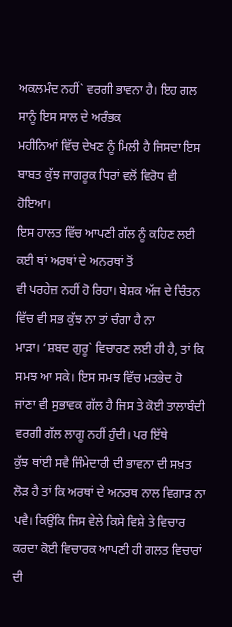ਅਕਲਮੰਦ ਨਹੀਂ` ਵਰਗੀ ਭਾਵਨਾ ਹੈ। ਇਹ ਗਲ ਸਾਨੂੰ ਇਸ ਸਾਲ ਦੇ ਅਰੰਭਕ
ਮਹੀਨਿਆਂ ਵਿੱਚ ਦੇਖਣ ਨੂੰ ਮਿਲੀ ਹੈ ਜਿਸਦਾ ਇਸ ਬਾਬਤ ਕੁੱਝ ਜਾਗਰੂਕ ਧਿਰਾਂ ਵਲੋਂ ਵਿਰੋਧ ਵੀ
ਹੋਇਆ।
ਇਸ ਹਾਲਤ ਵਿੱਚ ਆਪਣੀ ਗੱਲ ਨੂੰ ਕਹਿਣ ਲਈ ਕਈ ਥਾਂ ਅਰਥਾਂ ਦੇ ਅਨਰਥਾਂ ਤੋਂ
ਵੀ ਪਰਹੇਜ਼ ਨਹੀਂ ਹੋ ਰਿਹਾ। ਬੇਸ਼ਕ ਅੱਜ ਦੇ ਚਿੰਤਨ ਵਿੱਚ ਵੀ ਸਭ ਕੁੱਝ ਨਾ ਤਾਂ ਚੰਗਾ ਹੈ ਨਾ
ਮਾੜਾ। ‘ਸ਼ਬਦ ਗੁਰੂ` ਵਿਚਾਰਣ ਲਈ ਹੀ ਹੈ, ਤਾਂ ਕਿ ਸਮਝ ਆ ਸਕੇ। ਇਸ ਸਮਝ ਵਿੱਚ ਮਤਭੇਦ ਹੋ
ਜਾਂਣਾ ਵੀ ਸੁਭਾਵਕ ਗੱਲ ਹੈ ਜਿਸ ਤੇ ਕੋਈ ਤਾਲਾਬੰਦੀ ਵਰਗੀ ਗੱਲ ਲਾਗੂ ਨਹੀਂ ਹੁੰਦੀ। ਪਰ ਇੱਥੇ
ਕੁੱਝ ਥਾਂਈ ਸਵੈ ਜਿੰਮੇਦਾਰੀ ਦੀ ਭਾਵਨਾ ਦੀ ਸਖ਼ਤ ਲੋੜ ਹੈ ਤਾਂ ਕਿ ਅਰਥਾਂ ਦੇ ਅਨਰਥ ਨਾਲ ਵਿਗਾੜ ਨਾ
ਪਵੈ। ਕਿਉਂਕਿ ਜਿਸ ਵੇਲੇ ਕਿਸੇ ਵਿਸ਼ੇ ਤੇ ਵਿਚਾਰ ਕਰਦਾ ਕੋਈ ਵਿਚਾਰਕ ਆਪਣੀ ਹੀ ਗਲਤ ਵਿਚਾਰਾਂ ਦੀ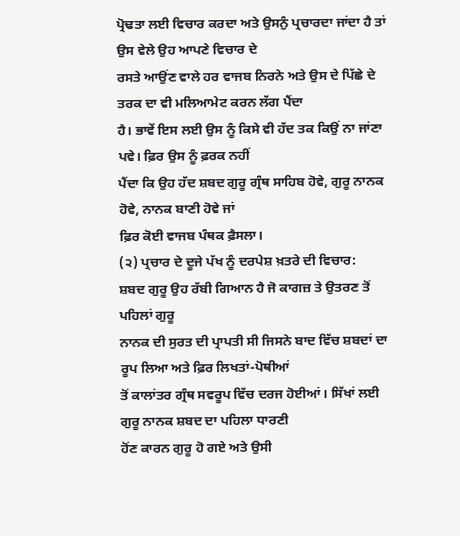ਪ੍ਰੋਢਤਾ ਲਈ ਵਿਚਾਰ ਕਰਦਾ ਅਤੇ ਉਸਨੁੰ ਪ੍ਰਚਾਰਦਾ ਜਾਂਦਾ ਹੈ ਤਾਂ ਉਸ ਵੇਲੇ ਉਹ ਆਪਣੇ ਵਿਚਾਰ ਦੇ
ਰਸਤੇ ਆਉਂਣ ਵਾਲੇ ਹਰ ਵਾਜਬ ਨਿਰਨੇ ਅਤੇ ਉਸ ਦੇ ਪਿੱਛੇ ਦੇ ਤਰਕ ਦਾ ਵੀ ਮਲਿਆਮੇਟ ਕਰਨ ਲੱਗ ਪੈਂਦਾ
ਹੈ। ਭਾਵੇਂ ਇਸ ਲਈ ਉਸ ਨੂੰ ਕਿਸੇ ਵੀ ਹੱਦ ਤਕ ਕਿਉਂ ਨਾ ਜਾਂਣਾ ਪਵੇ। ਫ਼ਿਰ ਉਸ ਨੂੰ ਫ਼ਰਕ ਨਹੀਂ
ਪੈਂਦਾ ਕਿ ਉਹ ਹੱਦ ਸ਼ਬਦ ਗੁਰੂ ਗ੍ਰੰਥ ਸਾਹਿਬ ਹੋਵੇ, ਗੁਰੂ ਨਾਨਕ ਹੋਵੇ, ਨਾਨਕ ਬਾਣੀ ਹੋਵੇ ਜਾਂ
ਫ਼ਿਰ ਕੋਈ ਵਾਜਬ ਪੰਥਕ ਫ਼ੈਸਲਾ।
(੨) ਪ੍ਰਚਾਰ ਦੇ ਦੂਜੇ ਪੱਖ ਨੂੰ ਦਰਪੇਸ਼ ਖ਼ਤਰੇ ਦੀ ਵਿਚਾਰ:
ਸ਼ਬਦ ਗੁਰੂ ਉਹ ਰੱਬੀ ਗਿਆਨ ਹੈ ਜੋ ਕਾਗਜ਼ ਤੇ ਉਤਰਣ ਤੋਂ ਪਹਿਲਾਂ ਗੁਰੂ
ਨਾਨਕ ਦੀ ਸੁਰਤ ਦੀ ਪ੍ਰਾਪਤੀ ਸੀ ਜਿਸਨੇ ਬਾਦ ਵਿੱਚ ਸ਼ਬਦਾਂ ਦਾ ਰੂਪ ਲਿਆ ਅਤੇ ਫ਼ਿਰ ਲਿਖਤਾਂ-ਪੋਥੀਆਂ
ਤੋਂ ਕਾਲਾਂਤਰ ਗ੍ਰੰਥ ਸਵਰੂਪ ਵਿੱਚ ਦਰਜ ਹੋਈਆਂ। ਸਿੱਖਾਂ ਲਈ ਗੁਰੂ ਨਾਨਕ ਸ਼ਬਦ ਦਾ ਪਹਿਲਾ ਧਾਰਣੀ
ਹੋਂਣ ਕਾਰਨ ਗੁਰੂ ਹੋ ਗਏ ਅਤੇ ਉਸੀ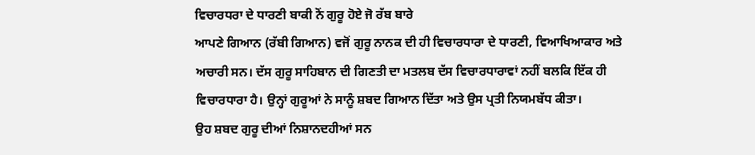ਵਿਚਾਰਧਰਾ ਦੇ ਧਾਰਣੀ ਬਾਕੀ ਨੋਂ ਗੁਰੂ ਹੋਏ ਜੋ ਰੱਬ ਬਾਰੇ
ਆਪਣੇ ਗਿਆਨ (ਰੱਬੀ ਗਿਆਨ) ਵਜੋਂ ਗੁਰੂ ਨਾਨਕ ਦੀ ਹੀ ਵਿਚਾਰਧਾਰਾ ਦੇ ਧਾਰਣੀ, ਵਿਆਖਿਆਕਾਰ ਅਤੇ
ਅਚਾਰੀ ਸਨ। ਦੱਸ ਗੁਰੂ ਸਾਹਿਬਾਨ ਦੀ ਗਿਣਤੀ ਦਾ ਮਤਲਬ ਦੱਸ ਵਿਚਾਰਧਾਰਾਵਾਂ ਨਹੀਂ ਬਲਕਿ ਇੱਕ ਹੀ
ਵਿਚਾਰਧਾਰਾ ਹੈ। ਉਨ੍ਹਾਂ ਗੁਰੂਆਂ ਨੇ ਸਾਨੂੰ ਸ਼ਬਦ ਗਿਆਨ ਦਿੱਤਾ ਅਤੇ ਉਸ ਪ੍ਰਤੀ ਨਿਯਮਬੱਧ ਕੀਤਾ।
ਉਹ ਸ਼ਬਦ ਗੁਰੂ ਦੀਆਂ ਨਿਸ਼ਾਨਦਹੀਆਂ ਸਨ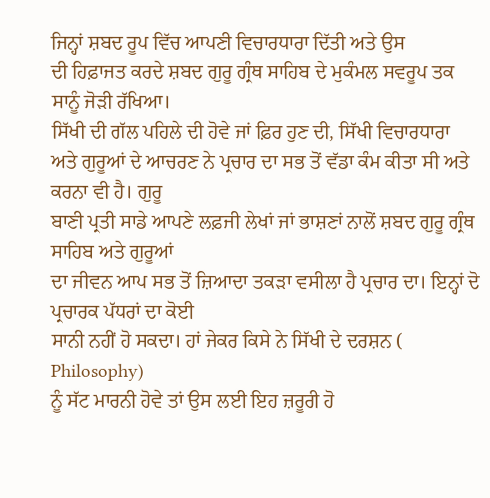ਜਿਨ੍ਹਾਂ ਸ਼ਬਦ ਰੂਪ ਵਿੱਚ ਆਪਣੀ ਵਿਚਾਰਧਾਰਾ ਦਿੱਤੀ ਅਤੇ ਉਸ
ਦੀ ਹਿਫ਼ਾਜਤ ਕਰਦੇ ਸ਼ਬਦ ਗੁਰੂ ਗ੍ਰੰਥ ਸਾਹਿਬ ਦੇ ਮੁਕੰਮਲ ਸਵਰੂਪ ਤਕ ਸਾਨੂੰ ਜੋੜੀ ਰੱਖਿਆ।
ਸਿੱਖੀ ਦੀ ਗੱਲ ਪਹਿਲੇ ਦੀ ਹੋਵੇ ਜਾਂ ਫ਼ਿਰ ਹੁਣ ਦੀ, ਸਿੱਖੀ ਵਿਚਾਰਧਾਰਾ
ਅਤੇ ਗੁਰੂਆਂ ਦੇ ਆਚਰਣ ਨੇ ਪ੍ਰਚਾਰ ਦਾ ਸਭ ਤੋਂ ਵੱਡਾ ਕੰਮ ਕੀਤਾ ਸੀ ਅਤੇ ਕਰਨਾ ਵੀ ਹੈ। ਗੁਰੂ
ਬਾਣੀ ਪ੍ਰਤੀ ਸਾਡੇ ਆਪਣੇ ਲਫ਼ਜੀ ਲੇਖਾਂ ਜਾਂ ਭਾਸ਼ਣਾਂ ਨਾਲੋਂ ਸ਼ਬਦ ਗੁਰੂ ਗ੍ਰੰਥ ਸਾਹਿਬ ਅਤੇ ਗੁਰੂਆਂ
ਦਾ ਜੀਵਨ ਆਪ ਸਭ ਤੋਂ ਜ਼ਿਆਦਾ ਤਕੜਾ ਵਸੀਲਾ ਹੈ ਪ੍ਰਚਾਰ ਦਾ। ਇਨ੍ਹਾਂ ਦੋ ਪ੍ਰਚਾਰਕ ਪੱਧਰਾਂ ਦਾ ਕੋਈ
ਸਾਨੀ ਨਹੀਂ ਹੋ ਸਕਦਾ। ਹਾਂ ਜੇਕਰ ਕਿਸੇ ਨੇ ਸਿੱਖੀ ਦੇ ਦਰਸ਼ਨ (
Philosophy)
ਨੂੰ ਸੱਟ ਮਾਰਨੀ ਹੋਵੇ ਤਾਂ ਉਸ ਲਈ ਇਹ ਜ਼ਰੂਰੀ ਹੋ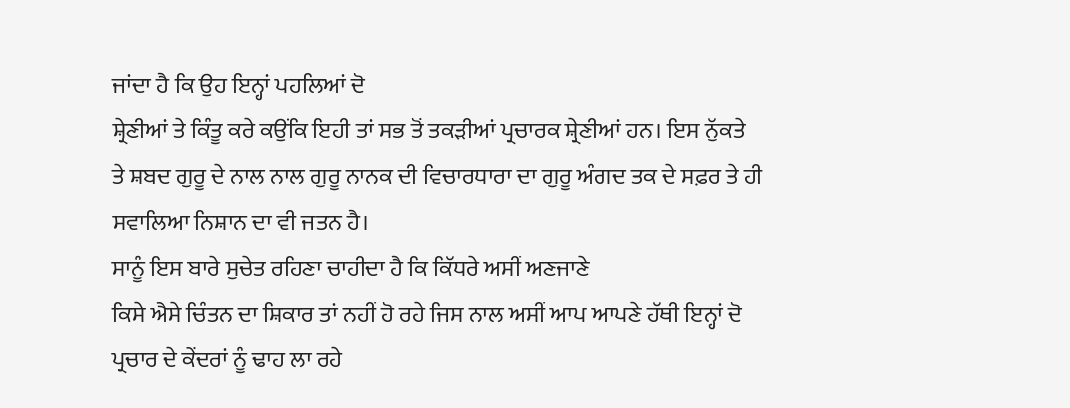ਜਾਂਦਾ ਹੈ ਕਿ ਉਹ ਇਨ੍ਹਾਂ ਪਹਲਿਆਂ ਦੋ
ਸ਼੍ਰੇਣੀਆਂ ਤੇ ਕਿੰਤੂ ਕਰੇ ਕਉਂਕਿ ਇਹੀ ਤਾਂ ਸਭ ਤੋਂ ਤਕੜੀਆਂ ਪ੍ਰਚਾਰਕ ਸ਼੍ਰੇਣੀਆਂ ਹਨ। ਇਸ ਨੁੱਕਤੇ
ਤੇ ਸ਼ਬਦ ਗੁਰੂ ਦੇ ਨਾਲ ਨਾਲ ਗੁਰੂ ਨਾਨਕ ਦੀ ਵਿਚਾਰਧਾਰਾ ਦਾ ਗੁਰੂ ਅੰਗਦ ਤਕ ਦੇ ਸਫ਼ਰ ਤੇ ਹੀ
ਸਵਾਲਿਆ ਨਿਸ਼ਾਨ ਦਾ ਵੀ ਜਤਨ ਹੈ।
ਸਾਨੂੰ ਇਸ ਬਾਰੇ ਸੁਚੇਤ ਰਹਿਣਾ ਚਾਹੀਦਾ ਹੈ ਕਿ ਕਿੱਧਰੇ ਅਸੀਂ ਅਣਜਾਣੇ
ਕਿਸੇ ਐਸੇ ਚਿੰਤਨ ਦਾ ਸ਼ਿਕਾਰ ਤਾਂ ਨਹੀਂ ਹੋ ਰਹੇ ਜਿਸ ਨਾਲ ਅਸੀਂ ਆਪ ਆਪਣੇ ਹੱਥੀ ਇਨ੍ਹਾਂ ਦੋ
ਪ੍ਰਚਾਰ ਦੇ ਕੇਂਦਰਾਂ ਨੂੰ ਢਾਹ ਲਾ ਰਹੇ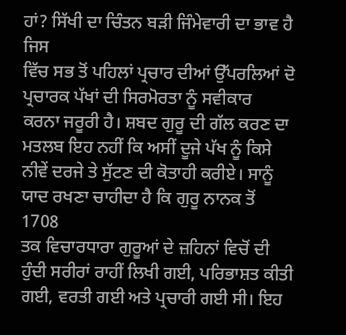ਹਾਂ? ਸਿੱਖੀ ਦਾ ਚਿੰਤਨ ਬੜੀ ਜਿੰਮੇਵਾਰੀ ਦਾ ਭਾਵ ਹੈ ਜਿਸ
ਵਿੱਚ ਸਭ ਤੋਂ ਪਹਿਲਾਂ ਪ੍ਰਚਾਰ ਦੀਆਂ ਉੱਪਰਲਿਆਂ ਦੋ ਪ੍ਰਚਾਰਕ ਪੱਖਾਂ ਦੀ ਸਿਰਮੋਰਤਾ ਨੂੰ ਸਵੀਕਾਰ
ਕਰਨਾ ਜਰੂਰੀ ਹੈ। ਸ਼ਬਦ ਗੁਰੂ ਦੀ ਗੱਲ ਕਰਣ ਦਾ ਮਤਲਬ ਇਹ ਨਹੀਂ ਕਿ ਅਸੀਂ ਦੂਜੇ ਪੱਖ ਨੂੰ ਕਿਸੇ
ਨੀਵੇਂ ਦਰਜੇ ਤੇ ਸੁੱਟਣ ਦੀ ਕੋਤਾਹੀ ਕਰੀਏ। ਸਾਨੂੰ ਯਾਦ ਰਖਣਾ ਚਾਹੀਦਾ ਹੈ ਕਿ ਗੁਰੂ ਨਾਨਕ ਤੋਂ
1708
ਤਕ ਵਿਚਾਰਧਾਰਾ ਗੁਰੂਆਂ ਦੇ ਜ਼ਹਿਨਾਂ ਵਿਚੋਂ ਦੀ ਹੁੰਦੀ ਸਰੀਰਾਂ ਰਾਹੀਂ ਲਿਖੀ ਗਈ, ਪਰਿਭਾਸ਼ਤ ਕੀਤੀ
ਗਈ, ਵਰਤੀ ਗਈ ਅਤੇ ਪ੍ਰਚਾਰੀ ਗਈ ਸੀ। ਇਹ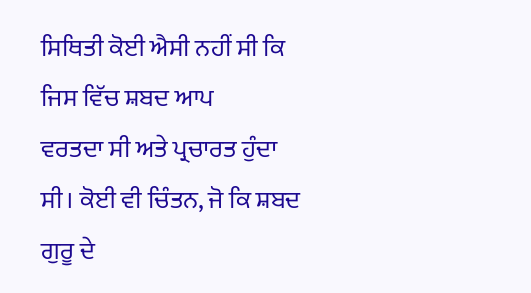ਸਿਥਿਤੀ ਕੋਈ ਐਸੀ ਨਹੀਂ ਸੀ ਕਿ ਜਿਸ ਵਿੱਚ ਸ਼ਬਦ ਆਪ
ਵਰਤਦਾ ਸੀ ਅਤੇ ਪ੍ਰਚਾਰਤ ਹੁੰਦਾ ਸੀ। ਕੋਈ ਵੀ ਚਿੰਤਨ, ਜੋ ਕਿ ਸ਼ਬਦ ਗੁਰੂ ਦੇ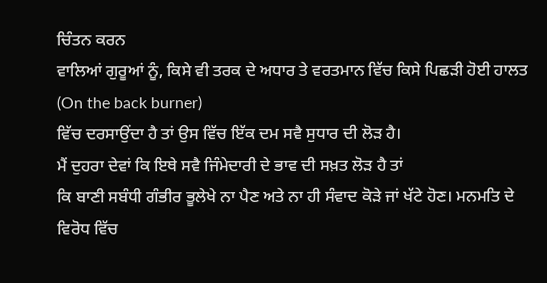ਚਿੰਤਨ ਕਰਨ
ਵਾਲਿਆਂ ਗੁਰੂਆਂ ਨੂੰ, ਕਿਸੇ ਵੀ ਤਰਕ ਦੇ ਅਧਾਰ ਤੇ ਵਰਤਮਾਨ ਵਿੱਚ ਕਿਸੇ ਪਿਛੜੀ ਹੋਈ ਹਾਲਤ
(On the back burner)
ਵਿੱਚ ਦਰਸਾਉਂਦਾ ਹੈ ਤਾਂ ਉਸ ਵਿੱਚ ਇੱਕ ਦਮ ਸਵੈ ਸੁਧਾਰ ਦੀ ਲੋੜ ਹੈ।
ਮੈਂ ਦੁਹਰਾ ਦੇਵਾਂ ਕਿ ਇਥੇ ਸਵੈ ਜਿੰਮੇਦਾਰੀ ਦੇ ਭਾਵ ਦੀ ਸਖ਼ਤ ਲੋੜ ਹੈ ਤਾਂ
ਕਿ ਬਾਣੀ ਸਬੰਧੀ ਗੰਭੀਰ ਭੂਲੇਖੇ ਨਾ ਪੈਣ ਅਤੇ ਨਾ ਹੀ ਸੰਵਾਦ ਕੋੜੇ ਜਾਂ ਖੱਟੇ ਹੋਣ। ਮਨਮਤਿ ਦੇ
ਵਿਰੋਧ ਵਿੱਚ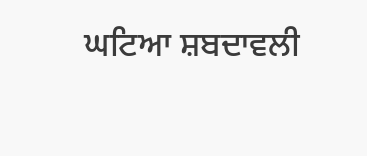ਘਟਿਆ ਸ਼ਬਦਾਵਲੀ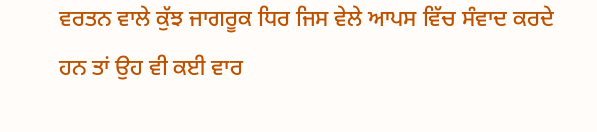ਵਰਤਨ ਵਾਲੇ ਕੁੱਝ ਜਾਗਰੂਕ ਧਿਰ ਜਿਸ ਵੇਲੇ ਆਪਸ ਵਿੱਚ ਸੰਵਾਦ ਕਰਦੇ
ਹਨ ਤਾਂ ਉਹ ਵੀ ਕਈ ਵਾਰ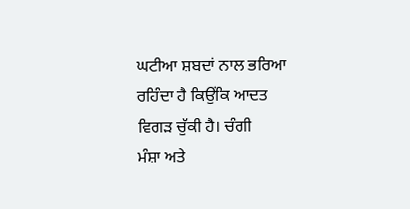ਘਟੀਆ ਸ਼ਬਦਾਂ ਨਾਲ ਭਰਿਆ ਰਹਿੰਦਾ ਹੈ ਕਿਉਂਕਿ ਆਦਤ ਵਿਗੜ ਚੁੱਕੀ ਹੈ। ਚੰਗੀ
ਮੰਸ਼ਾ ਅਤੇ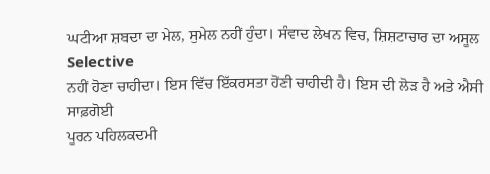ਘਟੀਆ ਸ਼ਬਦਾ ਦਾ ਮੇਲ, ਸੁਮੇਲ ਨਹੀਂ ਹੁੰਦਾ। ਸੰਵਾਦ ਲੇਖਨ ਵਿਚ, ਸ਼ਿਸ਼ਟਾਚਾਰ ਦਾ ਅਸੂਲ
Selective
ਨਹੀਂ ਹੋਣਾ ਚਾਹੀਦਾ। ਇਸ ਵਿੱਚ ਇੱਕਰਸਤਾ ਹੋਂਣੀ ਚਾਹੀਦੀ ਹੈ। ਇਸ ਦੀ ਲੋੜ ਹੈ ਅਤੇ ਐਸੀ ਸਾਫ਼ਗੋਈ
ਪੂਰਨ ਪਹਿਲਕਦਮੀ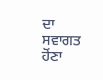ਦਾ ਸਵਾਗਤ ਹੋਂਣਾ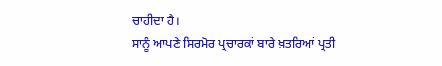ਚਾਹੀਦਾ ਹੈ।
ਸਾਨੂੰ ਆਪਣੇ ਸਿਰਮੋਰ ਪ੍ਰਚਾਰਕਾਂ ਬਾਰੇ ਖ਼ਤਰਿਆਂ ਪ੍ਰਤੀ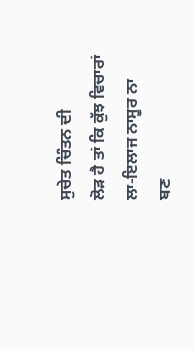ਸੁਚੇਤ ਚਿੰਤਨ ਦੀ
ਲੋੜ ਹੈ ਤਾਂ ਕਿ ਕੁੱਝ ਵਿਚਾਰਾਂ ਲਾ-ਇਲਾਜ ਨਾਸੂਰ ਨਾ ਬਣ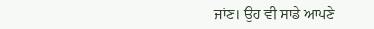ਜਾਂਣ। ਉਹ ਵੀ ਸਾਡੇ ਆਪਣੇ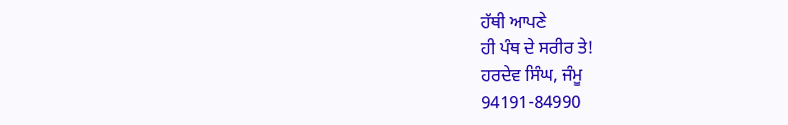ਹੱਥੀ ਆਪਣੇ
ਹੀ ਪੰਥ ਦੇ ਸਰੀਰ ਤੇ!
ਹਰਦੇਵ ਸਿੰਘ, ਜੰਮੂ
94191-84990